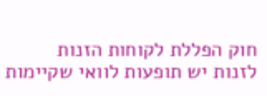חוק הפללת לקוחות הזנות
לזנות יש תופעות לוואי שקיימות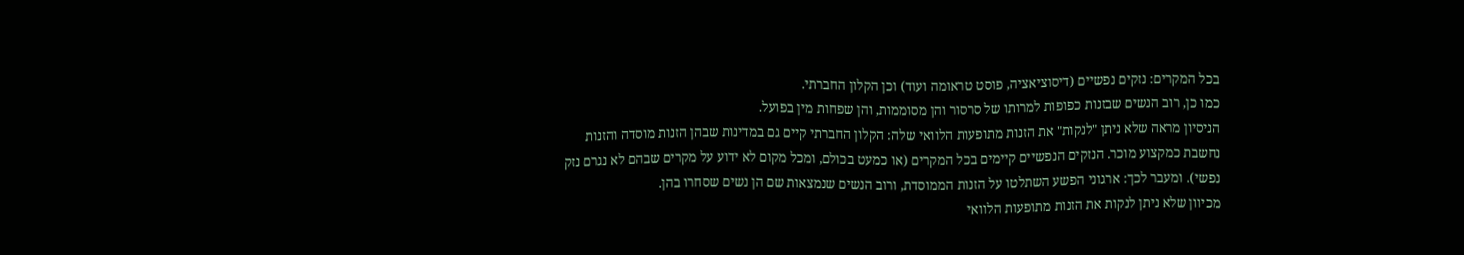בכל המקרים: נזקים נפשיים (דיסוציאציה, פוסט טראומה ועוד) וכן הקלון החברתי.
כמו כן, רוב הנשים שבזנות כפופות למרותו של סרסור והן מסוממות, והן שפחות מין בפועל.
הניסיון מראה שלא ניתן "לנקות" את הזנות מתופעות הלוואי שלה: הקלון החברתי קיים גם במדינות שבהן הזנות מוסדה והזנות נחשבת כמקצוע מוכר. הנזקים הנפשיים קיימים בכל המקרים (או כמעט בכולם, ומכל מקום לא ידוע על מקרים שבהם לא נגרם נזק נפשי). ומעבר לכך: ארגוני הפשע השתלטו על הזנות הממוסדת, ורוב הנשים שנמצאות שם הן נשים שסחרו בהן.
מכיוון שלא ניתן לנקות את הזנות מתופעות הלוואי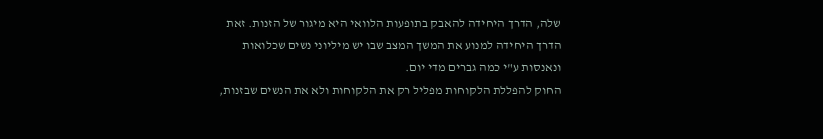שלה, הדרך היחידה להאבק בתופעות הלוואי היא מיגור של הזנות. זאת הדרך היחידה למנוע את המשך המצב שבו יש מיליוני נשים שכלואות ונאנסות ע"י כמה גברים מדי יום.
החוק להפללת הלקוחות מפליל רק את הלקוחות ולא את הנשים שבזנות,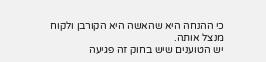כי ההנחה היא שהאשה היא הקורבן ולקוח מנצל אותה.
יש הטוענים שיש בחוק זה פגיעה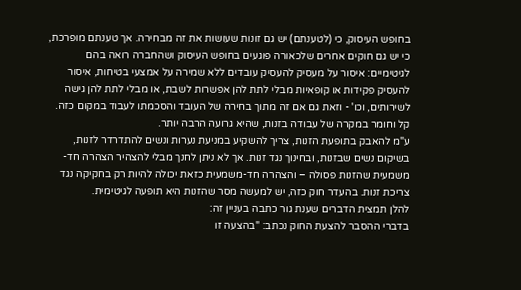בחופש העיסוק, כי (לטענתם) יש גם זונות שעושות את זה מבחירה. אך טענתם מופרכת, כי יש גם חוקים אחרים שלכאורה פוגעים בחופש העיסוק ושהחברה רואה בהם לגיטימיים: איסור על מעסיק להעסיק עובדים ללא שמירה על אמצעי בטיחות, איסור להעסיק פקידות או קופאיות מבלי לתת להן אפשרות לשבת, או מבלי לתת להן גישה לשירותים, וכו' - וזאת גם אם זה מתוך בחירה של העובד והסכמתו לעבוד במקום כזה. קל וחומר במקרה של עבודה בזנות, שהיא גרועה הרבה יותר.
ע"מ להאבק בתופעת הזנות, צריך להשקיע במניעת נערות ונשים להתדרדר לזנות, בשיקום נשים שבזנות, ובחינוך נגד זנות. אך לא ניתן לחנך מבלי להצהיר הצהרה חד-משמעית שהזנות פסולה – והצהרה חד-משמעית כזאת יכולה להיות רק בחקיקה נגד צריכת זנות. בהעדר חוק כזה, יש למעשה מסר שהזנות היא תופעה לגיטימית.
להלן תמצית הדברים שענת גור כתבה בעניין זה:
בדברי ההסבר להצעת החוק נכתב: "בהצעה זו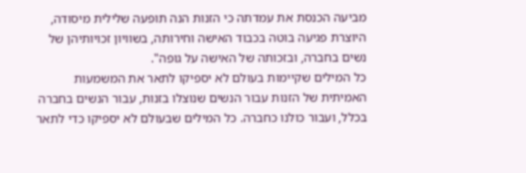מביעה הכנסת את עמדתה כי הזנות הנה תופעה שלילית מיסודה, היוצרת פגיעה בוטה בכבוד האישה וחירותה, בשוויון זכויותיהן של נשים בחברה, ובזכותה של האישה על גופה".
כל המילים שקיימות בעולם לא יספיקו לתאר את המשמעות האמיתית של הזנות עבור הנשים שנוצלו בזנות, עבור הנשים בחברה בכלל, ועבור כולנו כחברה. כל המילים שבעולם לא יספיקו כדי לתאר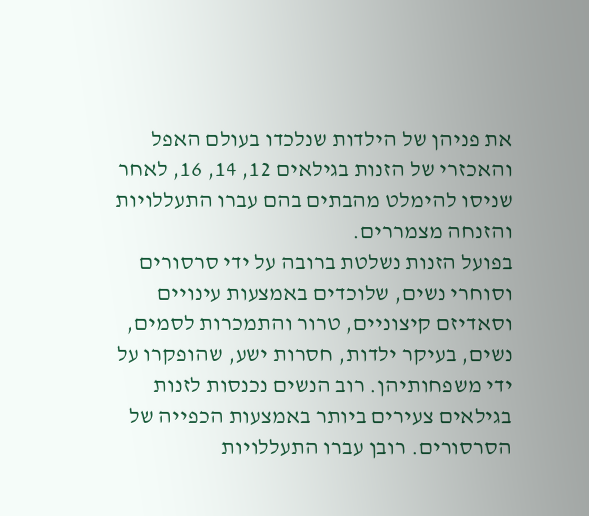את פניהן של הילדות שנלכדו בעולם האפל והאכזרי של הזנות בגילאים 12, 14, 16, לאחר שניסו להימלט מהבתים בהם עברו התעללויות והזנחה מצמררים.
בפועל הזנות נשלטת ברובה על ידי סרסורים וסוחרי נשים, שלוכדים באמצעות עינויים וסאדיזם קיצוניים, טרור והתמכרות לסמים, נשים, בעיקר ילדות, חסרות ישע, שהופקרו על ידי משפחותיהן. רוב הנשים נכנסות לזנות בגילאים צעירים ביותר באמצעות הכפייה של הסרסורים. רובן עברו התעללויות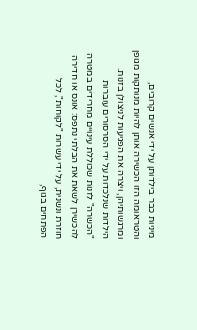מיניות כבר בילדותן על ידי אנשים קרובים, והטראומה הזו הכשירה אותן להיות מנותקות מגופן ומרגשותיהן, ויצרה את הפגיעות לניצולן בזנות. הילדות שנלכדות על ידי הסרסורים עוברות "הכשרה" לזנות שכוללת עינויים מחרידים במטרה להכשירן לשאת את הבלתי נתפס: אונס או חדירה חוזרת ונשנית, על ידי עשרות "לקוחות", לכל הפתחים בגוף,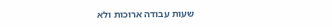שעות עבודה ארוכות ולא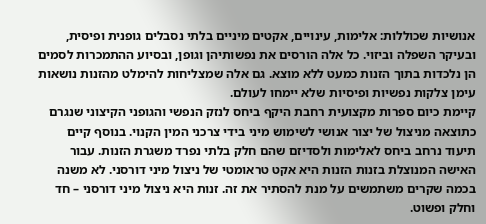אנושיות שכוללות: אלימות, עינויים, אקטים מיניים בלתי נסבלים גופנית ופיסית, ובעיקר השפלה וביזוי. כל אלה הורסים את נפשותיהן וגופן, ובסיוע ההתמכרות לסמים הן נלכדות בתוך הזנות כמעט ללא מוצא. גם אלה שמצליחות להימלט מהזנות נושאות עימן צלקות נפשיות ופיסיות שלא יימחו לעולם.
קיימת כיום ספרות מקצועית רחבת היקף ביחס לנזק הנפשי והגופני הקיצוני שנגרם כתוצאה מניצול של יצור אנושי לשימוש מיני בידי צרכני המין הקנוי. בנוסף קיים תיעוד נרחב ביחס לאלימות ולסדיזם שהם חלק בלתי נפרד משגרת הזנות. עבור האישה המנוצלת בזנות הזנות היא אקט טראומטי של ניצול מיני דורסני. לא משנה בכמה שקרים משתמשים על מנת להסתיר את זה. זנות היא ניצול מיני דורסני – חד וחלק ופשוט.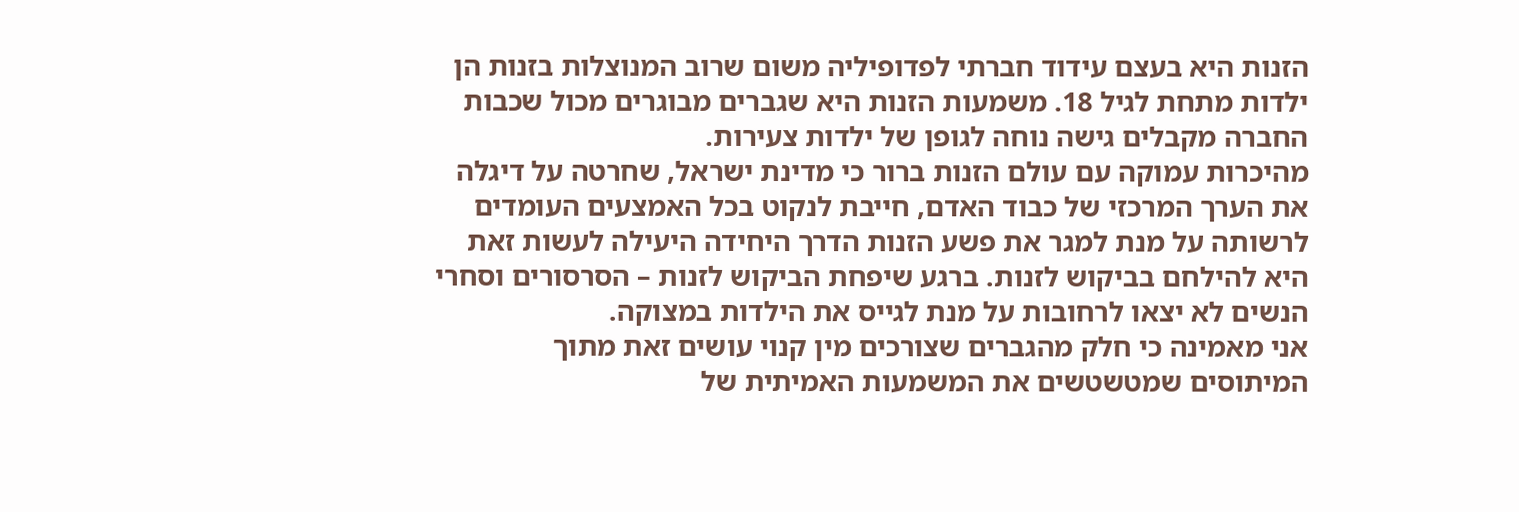הזנות היא בעצם עידוד חברתי לפדופיליה משום שרוב המנוצלות בזנות הן ילדות מתחת לגיל 18. משמעות הזנות היא שגברים מבוגרים מכול שכבות החברה מקבלים גישה נוחה לגופן של ילדות צעירות.
מהיכרות עמוקה עם עולם הזנות ברור כי מדינת ישראל, שחרטה על דיגלה את הערך המרכזי של כבוד האדם, חייבת לנקוט בכל האמצעים העומדים לרשותה על מנת למגר את פשע הזנות הדרך היחידה היעילה לעשות זאת היא להילחם בביקוש לזנות. ברגע שיפחת הביקוש לזנות – הסרסורים וסחרי הנשים לא יצאו לרחובות על מנת לגייס את הילדות במצוקה.
אני מאמינה כי חלק מהגברים שצורכים מין קנוי עושים זאת מתוך המיתוסים שמטשטשים את המשמעות האמיתית של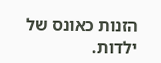הזנות כאונס של ילדות.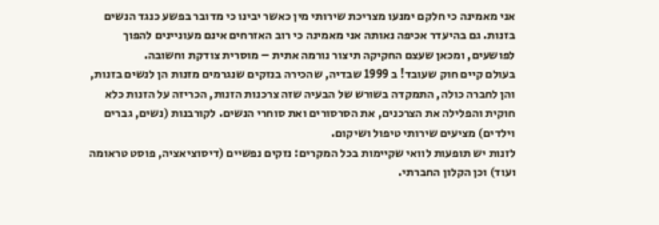אני מאמינה כי חלקם ימנעו מצריכת שירותי מין כאשר יבינו כי מדובר בפשע כנגד הנשים בזנות. גם בהיעדר אכיפה נאותה אני מאמינה כי רוב האזרחים אינם מעוניינים להפוך לפושעים, ומכאן שעצם החקיקה תיצור נורמה אתית – מוסרית צודקת וחשובה.
בעולם קיים חוק שעובד! ב 1999 שבדיה, שהכירה בנזקים שנגרמים מזנות הן לנשים בזנות, והן לחברה כולה, התמקדה בשורש של הבעיה שזה צרכנות הזנות, הכריזה על הזנות כלא חוקית והפלילה את הצרכנים, את הסרסורים ואת סוחרי הנשים. לקורבנות (נשים, גברים וילדים) מציעים שירותי טיפול ושיקום.
לזנות יש תופעות לוואי שקיימות בכל המקרים: נזקים נפשיים (דיסוציאציה, פוסט טראומה ועוד) וכן הקלון החברתי.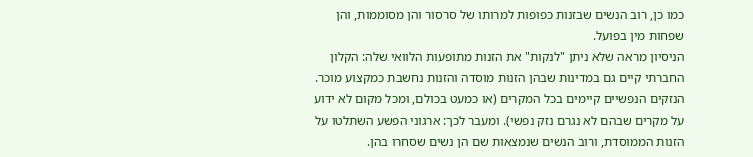כמו כן, רוב הנשים שבזנות כפופות למרותו של סרסור והן מסוממות, והן שפחות מין בפועל.
הניסיון מראה שלא ניתן "לנקות" את הזנות מתופעות הלוואי שלה: הקלון החברתי קיים גם במדינות שבהן הזנות מוסדה והזנות נחשבת כמקצוע מוכר. הנזקים הנפשיים קיימים בכל המקרים (או כמעט בכולם, ומכל מקום לא ידוע על מקרים שבהם לא נגרם נזק נפשי). ומעבר לכך: ארגוני הפשע השתלטו על הזנות הממוסדת, ורוב הנשים שנמצאות שם הן נשים שסחרו בהן.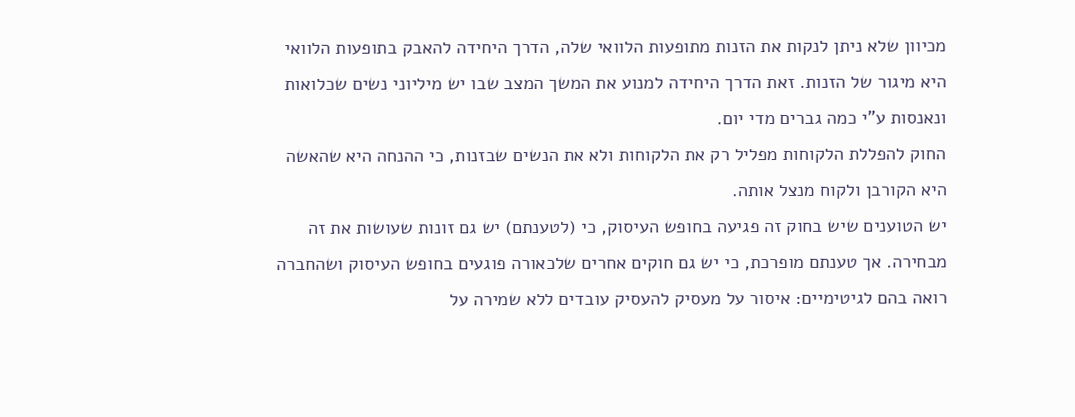מכיוון שלא ניתן לנקות את הזנות מתופעות הלוואי שלה, הדרך היחידה להאבק בתופעות הלוואי היא מיגור של הזנות. זאת הדרך היחידה למנוע את המשך המצב שבו יש מיליוני נשים שכלואות ונאנסות ע"י כמה גברים מדי יום.
החוק להפללת הלקוחות מפליל רק את הלקוחות ולא את הנשים שבזנות, כי ההנחה היא שהאשה היא הקורבן ולקוח מנצל אותה.
יש הטוענים שיש בחוק זה פגיעה בחופש העיסוק, כי (לטענתם) יש גם זונות שעושות את זה מבחירה. אך טענתם מופרכת, כי יש גם חוקים אחרים שלכאורה פוגעים בחופש העיסוק ושהחברה רואה בהם לגיטימיים: איסור על מעסיק להעסיק עובדים ללא שמירה על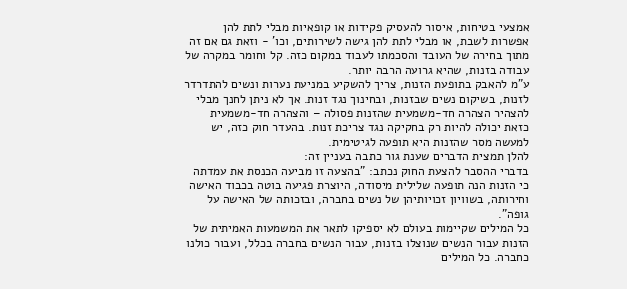אמצעי בטיחות, איסור להעסיק פקידות או קופאיות מבלי לתת להן אפשרות לשבת, או מבלי לתת להן גישה לשירותים, וכו' - וזאת גם אם זה מתוך בחירה של העובד והסכמתו לעבוד במקום כזה. קל וחומר במקרה של עבודה בזנות, שהיא גרועה הרבה יותר.
ע"מ להאבק בתופעת הזנות, צריך להשקיע במניעת נערות ונשים להתדרדר לזנות, בשיקום נשים שבזנות, ובחינוך נגד זנות. אך לא ניתן לחנך מבלי להצהיר הצהרה חד-משמעית שהזנות פסולה – והצהרה חד-משמעית כזאת יכולה להיות רק בחקיקה נגד צריכת זנות. בהעדר חוק כזה, יש למעשה מסר שהזנות היא תופעה לגיטימית.
להלן תמצית הדברים שענת גור כתבה בעניין זה:
בדברי ההסבר להצעת החוק נכתב: "בהצעה זו מביעה הכנסת את עמדתה כי הזנות הנה תופעה שלילית מיסודה, היוצרת פגיעה בוטה בכבוד האישה וחירותה, בשוויון זכויותיהן של נשים בחברה, ובזכותה של האישה על גופה".
כל המילים שקיימות בעולם לא יספיקו לתאר את המשמעות האמיתית של הזנות עבור הנשים שנוצלו בזנות, עבור הנשים בחברה בכלל, ועבור כולנו כחברה. כל המילים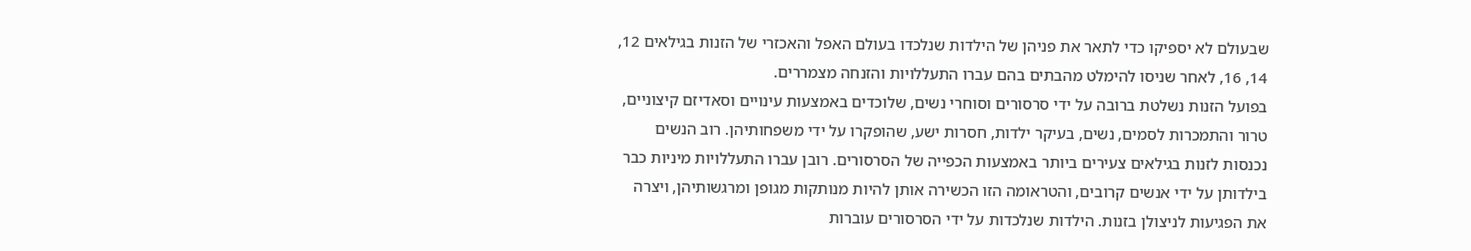שבעולם לא יספיקו כדי לתאר את פניהן של הילדות שנלכדו בעולם האפל והאכזרי של הזנות בגילאים 12, 14, 16, לאחר שניסו להימלט מהבתים בהם עברו התעללויות והזנחה מצמררים.
בפועל הזנות נשלטת ברובה על ידי סרסורים וסוחרי נשים, שלוכדים באמצעות עינויים וסאדיזם קיצוניים, טרור והתמכרות לסמים, נשים, בעיקר ילדות, חסרות ישע, שהופקרו על ידי משפחותיהן. רוב הנשים נכנסות לזנות בגילאים צעירים ביותר באמצעות הכפייה של הסרסורים. רובן עברו התעללויות מיניות כבר בילדותן על ידי אנשים קרובים, והטראומה הזו הכשירה אותן להיות מנותקות מגופן ומרגשותיהן, ויצרה את הפגיעות לניצולן בזנות. הילדות שנלכדות על ידי הסרסורים עוברות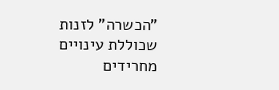"הכשרה" לזנות שכוללת עינויים מחרידים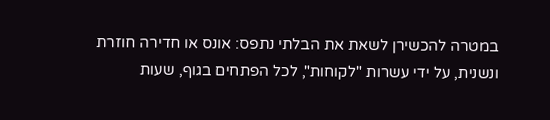במטרה להכשירן לשאת את הבלתי נתפס: אונס או חדירה חוזרת ונשנית, על ידי עשרות "לקוחות", לכל הפתחים בגוף, שעות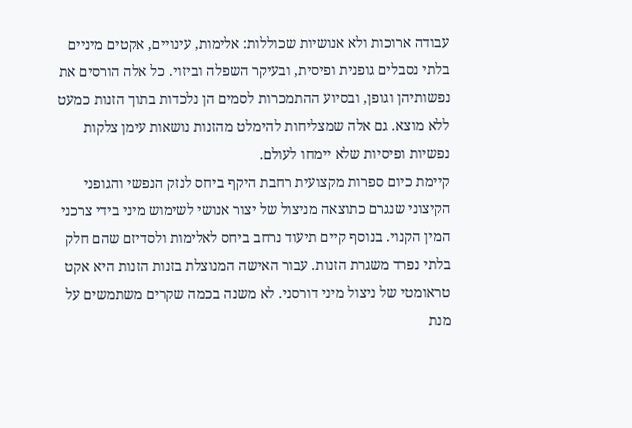עבודה ארוכות ולא אנושיות שכוללות: אלימות, עינויים, אקטים מיניים בלתי נסבלים גופנית ופיסית, ובעיקר השפלה וביזוי. כל אלה הורסים את נפשותיהן וגופן, ובסיוע ההתמכרות לסמים הן נלכדות בתוך הזנות כמעט ללא מוצא. גם אלה שמצליחות להימלט מהזנות נושאות עימן צלקות נפשיות ופיסיות שלא יימחו לעולם.
קיימת כיום ספרות מקצועית רחבת היקף ביחס לנזק הנפשי והגופני הקיצוני שנגרם כתוצאה מניצול של יצור אנושי לשימוש מיני בידי צרכני המין הקנוי. בנוסף קיים תיעוד נרחב ביחס לאלימות ולסדיזם שהם חלק בלתי נפרד משגרת הזנות. עבור האישה המנוצלת בזנות הזנות היא אקט טראומטי של ניצול מיני דורסני. לא משנה בכמה שקרים משתמשים על מנת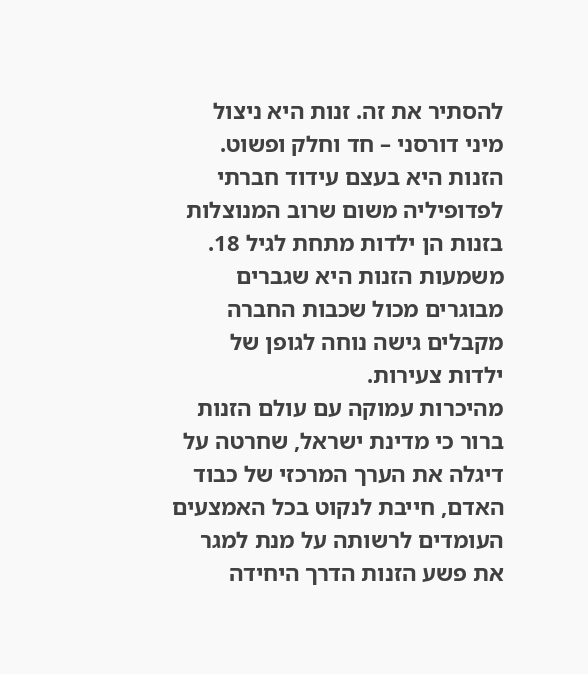להסתיר את זה. זנות היא ניצול מיני דורסני – חד וחלק ופשוט.
הזנות היא בעצם עידוד חברתי לפדופיליה משום שרוב המנוצלות בזנות הן ילדות מתחת לגיל 18. משמעות הזנות היא שגברים מבוגרים מכול שכבות החברה מקבלים גישה נוחה לגופן של ילדות צעירות.
מהיכרות עמוקה עם עולם הזנות ברור כי מדינת ישראל, שחרטה על דיגלה את הערך המרכזי של כבוד האדם, חייבת לנקוט בכל האמצעים העומדים לרשותה על מנת למגר את פשע הזנות הדרך היחידה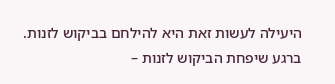היעילה לעשות זאת היא להילחם בביקוש לזנות. ברגע שיפחת הביקוש לזנות –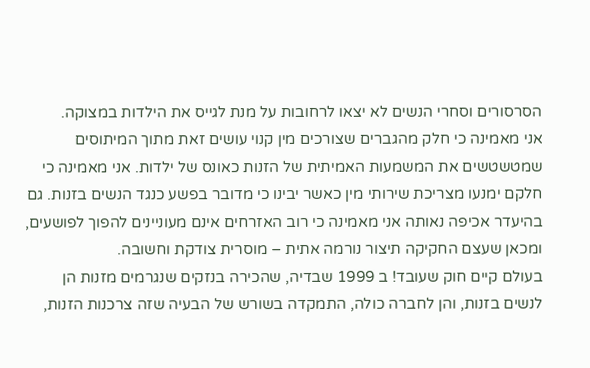הסרסורים וסחרי הנשים לא יצאו לרחובות על מנת לגייס את הילדות במצוקה.
אני מאמינה כי חלק מהגברים שצורכים מין קנוי עושים זאת מתוך המיתוסים שמטשטשים את המשמעות האמיתית של הזנות כאונס של ילדות. אני מאמינה כי חלקם ימנעו מצריכת שירותי מין כאשר יבינו כי מדובר בפשע כנגד הנשים בזנות. גם בהיעדר אכיפה נאותה אני מאמינה כי רוב האזרחים אינם מעוניינים להפוך לפושעים, ומכאן שעצם החקיקה תיצור נורמה אתית – מוסרית צודקת וחשובה.
בעולם קיים חוק שעובד! ב 1999 שבדיה, שהכירה בנזקים שנגרמים מזנות הן לנשים בזנות, והן לחברה כולה, התמקדה בשורש של הבעיה שזה צרכנות הזנות,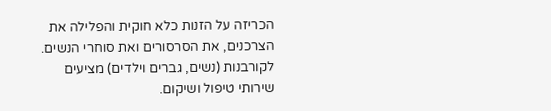הכריזה על הזנות כלא חוקית והפלילה את הצרכנים, את הסרסורים ואת סוחרי הנשים. לקורבנות (נשים, גברים וילדים) מציעים שירותי טיפול ושיקום.